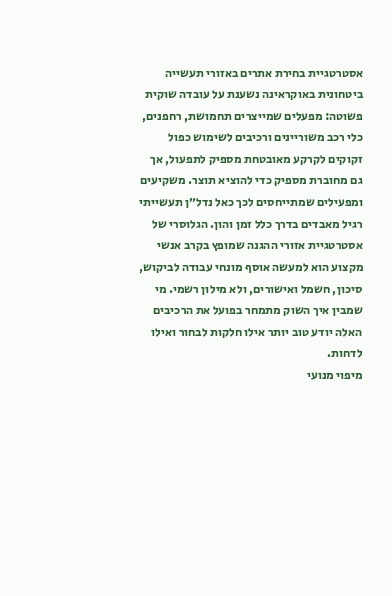אסטרטגיית בחירת אתרים באזורי תעשייה ביטחונית באוקראינה נשענת על עובדה שוקית פשוטה: מפעלים שמייצרים תחמושת, רחפנים, כלי רכב משוריינים ורכיבים לשימוש כפול זקוקים לקרקע מאובטחת מספיק לתפעול, אך גם מחוברת מספיק כדי להוציא תוצר. משקיעים ומפעילים שמתייחסים לכך כאל נדל״ן תעשייתי רגיל מאבדים בדרך כלל זמן והון. הגלוסרי של אסטרטגיית אזורי ההגנה שמופץ בקרב אנשי מקצוע הוא למעשה אוסף מונחי עבודה לביקוש, סיכון, חשמל ואישורים, ולא מילון רשמי. מי שמבין איך השוק מתמחר בפועל את הרכיבים האלה יודע טוב יותר אילו חלקות לבחור ואילו לדחות.
מיפוי מנועי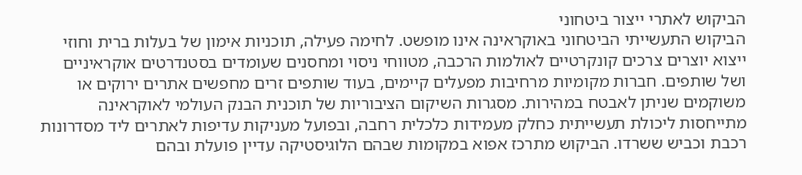הביקוש לאתרי ייצור ביטחוני
הביקוש התעשייתי הביטחוני באוקראינה אינו מופשט. לחימה פעילה, תוכניות אימון של בעלות ברית וחוזי ייצוא יוצרים צרכים קונקרטיים לאולמות הרכבה, מטווחי ניסוי ומחסנים שעומדים בסטנדרטים אוקראיניים ושל שותפים. חברות מקומיות מרחיבות מפעלים קיימים, בעוד שותפים זרים מחפשים אתרים ירוקים או משוקמים שניתן לאבטח במהירות. מסגרות השיקום הציבוריות של תוכנית הבנק העולמי לאוקראינה מתייחסות ליכולת תעשייתית כחלק מעמידות כלכלית רחבה, ובפועל מעניקות עדיפות לאתרים ליד מסדרונות רכבת וכביש ששרדו. הביקוש מתרכז אפוא במקומות שבהם הלוגיסטיקה עדיין פועלת ובהם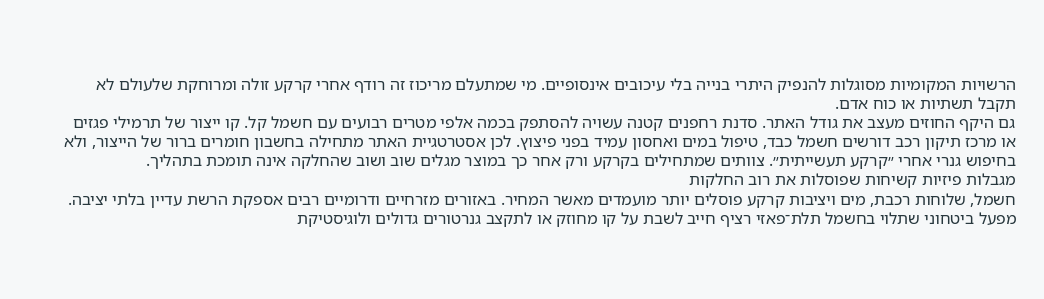הרשויות המקומיות מסוגלות להנפיק היתרי בנייה בלי עיכובים אינסופיים. מי שמתעלם מריכוז זה רודף אחרי קרקע זולה ומרוחקת שלעולם לא תקבל תשתיות או כוח אדם.
גם היקף החוזים מעצב את גודל האתר. סדנת רחפנים קטנה עשויה להסתפק בכמה אלפי מטרים רבועים עם חשמל קל. קו ייצור של תרמילי פגזים או מרכז תיקון רכב דורשים חשמל כבד, טיפול במים ואחסון עמיד בפני פיצוץ. לכן אסטרטגיית האתר מתחילה בחשבון חומרים ברור של הייצור, ולא בחיפוש גנרי אחרי ״קרקע תעשייתית״. צוותים שמתחילים בקרקע ורק אחר כך במוצר מגלים שוב ושוב שהחלקה אינה תומכת בתהליך.
מגבלות פיזיות קשיחות שפוסלות את רוב החלקות
חשמל, שלוחות רכבת, מים ויציבות קרקע פוסלים יותר מועמדים מאשר המחיר. באזורים מזרחיים ודרומיים רבים אספקת הרשת עדיין בלתי יציבה. מפעל ביטחוני שתלוי בחשמל תלת־פאזי רציף חייב לשבת על קו מחוזק או לתקצב גנרטורים גדולים ולוגיסטיקת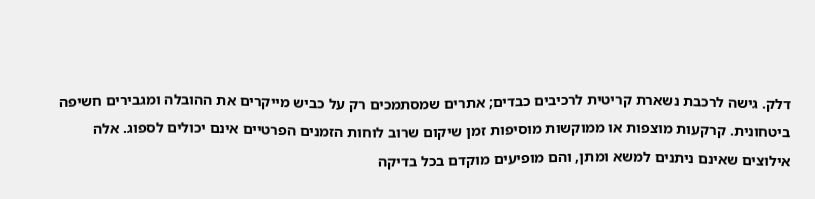דלק. גישה לרכבת נשארת קריטית לרכיבים כבדים; אתרים שמסתמכים רק על כביש מייקרים את ההובלה ומגבירים חשיפה ביטחונית. קרקעות מוצפות או ממוקשות מוסיפות זמן שיקום שרוב לוחות הזמנים הפרטיים אינם יכולים לספוג. אלה אילוצים שאינם ניתנים למשא ומתן, והם מופיעים מוקדם בכל בדיקה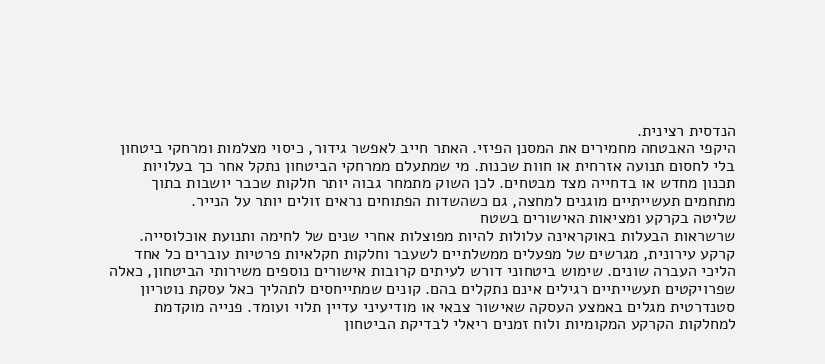הנדסית רצינית.
היקפי האבטחה מחמירים את המסנן הפיזי. האתר חייב לאפשר גידור, כיסוי מצלמות ומרחקי ביטחון בלי לחסום תנועה אזרחית או חוות שכנות. מי שמתעלם ממרחקי הביטחון נתקל אחר כך בעלויות תכנון מחדש או בדחייה מצד מבטחים. לכן השוק מתמחר גבוה יותר חלקות שכבר יושבות בתוך מתחמים תעשייתיים מוגנים למחצה, גם כשהשדות הפתוחים נראים זולים יותר על הנייר.
שליטה בקרקע ומציאות האישורים בשטח
שרשראות הבעלות באוקראינה עלולות להיות מפוצלות אחרי שנים של לחימה ותנועת אוכלוסייה. קרקע עירונית, מגרשים של מפעלים ממשלתיים לשעבר וחלקות חקלאיות פרטיות עוברים כל אחד הליכי העברה שונים. שימוש ביטחוני דורש לעיתים קרובות אישורים נוספים משירותי הביטחון, כאלה שפרויקטים תעשייתיים רגילים אינם נתקלים בהם. קונים שמתייחסים לתהליך כאל עסקת נוטריון סטנדרטית מגלים באמצע העסקה שאישור צבאי או מודיעיני עדיין תלוי ועומד. פנייה מוקדמת למחלקות הקרקע המקומיות ולוח זמנים ריאלי לבדיקת הביטחון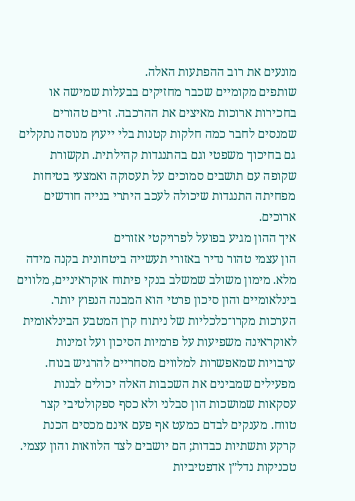מונעים את רוב ההפתעות האלה.
שותפים מקומיים שכבר מחזיקים בבעלות שמישה או בחכירות ארוכות מאיצים את ההרכבה. זרים טהורים שמנסים לחבר כמה חלקות קטנות בלי ייעוץ מנוסה נתקלים גם בחיכוך משפטי וגם בהתנגדות קהילתית. תקשורת שקופה עם תושבים סמוכים על תעסוקה ואמצעי בטיחות מפחיתה התנגדות שיכולה לעכב היתרי בנייה חודשים ארוכים.
איך ההון מגיע בפועל לפרויקטי אזורים
הון עצמי טהור נדיר באזורי תעשייה ביטחונית בקנה מידה מלא. מימון משולב שמשלב בנקי פיתוח אוקראיניים, מלווים בינלאומיים והון סיכון פרטי הוא המבנה הנפוץ יותר. הערכות מקרו־כלכליות של ניתוח קרן המטבע הבינלאומית לאוקראינה משפיעות על פרמיות הסיכון ועל זמינות ערבויות שמאפשרות למלווים מסחריים להרגיש בנוח. מפעילים שמבינים את השכבות האלה יכולים לבנות עסקאות שמושכות הון סבלני ולא כסף ספקולטיבי קצר טווח. מענקים לבדם כמעט אף פעם אינם מכסים הכנת קרקע ותשתיות כבדות; הם יושבים לצד הלוואות והון עצמי.
טכניקות נדל״ן אדפטיביות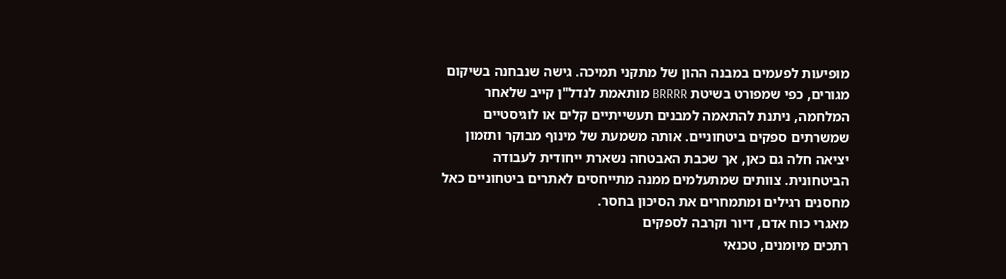מופיעות לפעמים במבנה ההון של מתקני תמיכה. גישה שנבחנה בשיקום מגורים, כפי שמפורט בשיטת BRRRR מותאמת לנדל"ן קייב שלאחר המלחמה, ניתנת להתאמה למבנים תעשייתיים קלים או לוגיסטיים שמשרתים ספקים ביטחוניים. אותה משמעת של מינוף מבוקר ותזמון יציאה חלה גם כאן, אך שכבת האבטחה נשארת ייחודית לעבודה הביטחונית. צוותים שמתעלמים ממנה מתייחסים לאתרים ביטחוניים כאל מחסנים רגילים ומתמחרים את הסיכון בחסר.
מאגרי כוח אדם, דיור וקרבה לספקים
רתכים מיומנים, טכנאי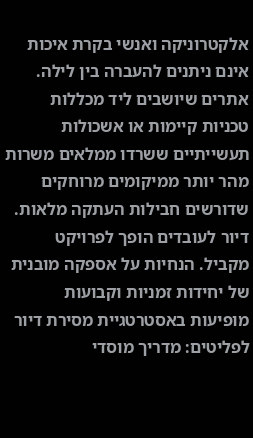אלקטרוניקה ואנשי בקרת איכות אינם ניתנים להעברה בין לילה. אתרים שיושבים ליד מכללות טכניות קיימות או אשכולות תעשייתיים ששרדו ממלאים משרות מהר יותר ממיקומים מרוחקים שדורשים חבילות העתקה מלאות. דיור לעובדים הופך לפרויקט מקביל. הנחיות על אספקה מובנית של יחידות זמניות וקבועות מופיעות באסטרטגיית מסירת דיור לפליטים: מדריך מוסדי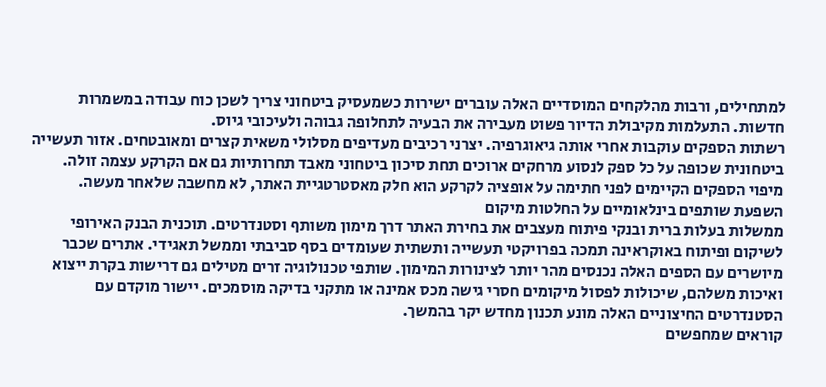למתחילים, ורבות מהלקחים המוסדיים האלה עוברים ישירות כשמעסיק ביטחוני צריך לשכן כוח עבודה במשמרות חדשות. התעלמות מקיבולת הדיור פשוט מעבירה את הבעיה לתחלופה גבוהה ולעיכובי גיוס.
רשתות הספקים עוקבות אחרי אותה גיאוגרפיה. יצרני רכיבים מעדיפים מסלולי משאית קצרים ומאובטחים. אזור תעשייה ביטחונית שכופה על כל ספק לנסוע מרחקים ארוכים תחת סיכון ביטחוני מאבד תחרותיות גם אם הקרקע עצמה זולה. מיפוי הספקים הקיימים לפני חתימה על אופציה לקרקע הוא חלק מאסטרטגיית האתר, לא מחשבה שלאחר מעשה.
השפעת שותפים בינלאומיים על החלטות מיקום
ממשלות בעלות ברית ובנקי פיתוח מעצבים את בחירת האתר דרך מימון משותף וסטנדרטים. תוכנית הבנק האירופי לשיקום ופיתוח באוקראינה תמכה בפרויקטי תעשייה ותשתית שעומדים בסף סביבתי וממשל תאגידי. אתרים שכבר מיושרים עם הספים האלה נכנסים מהר יותר לצינורות המימון. שותפי טכנולוגיה זרים מטילים גם דרישות בקרת ייצוא ואיכות משלהם, שיכולות לפסול מיקומים חסרי גישה מכס אמינה או מתקני בדיקה מוסמכים. יישור מוקדם עם הסטנדרטים החיצוניים האלה מונע תכנון מחדש יקר בהמשך.
קוראים שמחפשים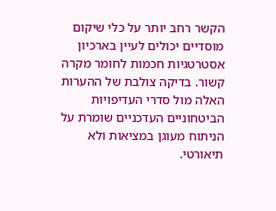הקשר רחב יותר על כלי שיקום מוסדיים יכולים לעיין בארכיון אסטרטגיות חכמות לחומר מקרה קשור. בדיקה צולבת של ההערות האלה מול סדרי העדיפויות הביטחוניים העדכניים שומרת על הניתוח מעוגן במציאות ולא תיאורטי.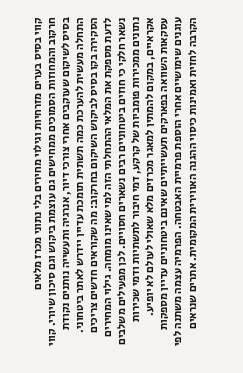קווי בסיס בערים מזרחיות וגילוי מחירים בלי נתוני מכרז מלאים
חרקוב והמחוזות הסמוכים ממחישים גם עוצמת ביקוש וגם סיכון שיורי. קווי בסיס לשיקום שעוקבים אחרי צורכי דיור, אנרגיה ותעשייה נותנים נקודת התחלה מעשית להערכת כמה תשתית תומכת עדיין יידרש לאתר ביטחוני. הסקירה בקו בסיס לביקוש השיקום בחרקוב: מה שקוראים חדשים צריכים לדעת מספקת את המלאי ההתחלתי הזה למי שאינו מומחה. גילוי המחירים נשאר חלקי כי חוזים ביטחוניים רבים נשארים חסויים. לכן מפעילים משלבים נתונים ממכירות פומביות של קרקע, דמי חיבור לתשתיות ודמי שכירות אקראיים, במקום להמתין למאגר מכרזים מלא שאולי לעולם לא יופיע.
עסקאות השוואה בפארקים תעשייתיים שאינם ביטחוניים עדיין מספקות עוגנים שימושיים אחרי הוספת פרמיית האבטחה. הפרמיה עצמה משתנה לפי הקרבה לחזית ואמינות כיסוי ההגנה האווירית המקומית. אתרים שנראים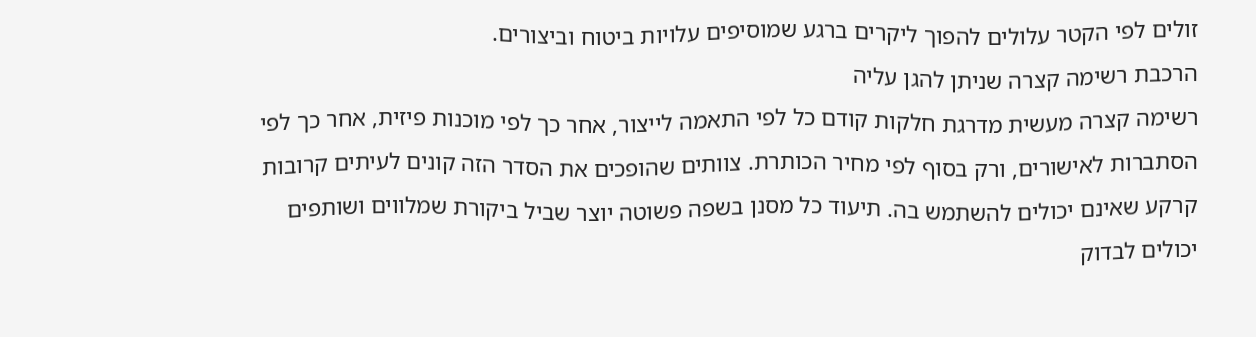זולים לפי הקטר עלולים להפוך ליקרים ברגע שמוסיפים עלויות ביטוח וביצורים.
הרכבת רשימה קצרה שניתן להגן עליה
רשימה קצרה מעשית מדרגת חלקות קודם כל לפי התאמה לייצור, אחר כך לפי מוכנות פיזית, אחר כך לפי הסתברות לאישורים, ורק בסוף לפי מחיר הכותרת. צוותים שהופכים את הסדר הזה קונים לעיתים קרובות קרקע שאינם יכולים להשתמש בה. תיעוד כל מסנן בשפה פשוטה יוצר שביל ביקורת שמלווים ושותפים יכולים לבדוק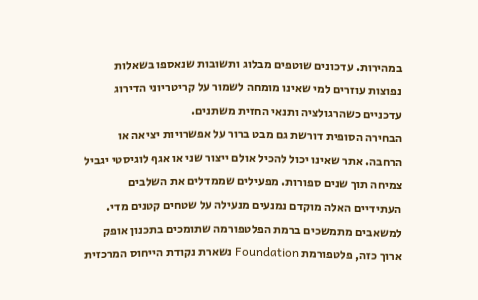במהירות. עדכונים שוטפים מבלוג ותשובות שנאספו בשאלות נפוצות עוזרים למי שאינו מומחה לשמור על קריטריוני הדירוג עדכניים כשהרגולציה ותנאי החזית משתנים.
הבחירה הסופית דורשת גם מבט ברור על אפשרויות יציאה או הרחבה. אתר שאינו יכול להכיל אולם ייצור שני או אגף לוגיסטי יגביל צמיחה תוך שנים ספורות. מפעילים שממדלים את השלבים העתידיים האלה מוקדם נמנעים מנעילה על שטחים קטנים מדי. למשאבים מתמשכים ברמת הפלטפורמה שתומכים בתכנון אופק ארוך כזה, פלטפורמת Foundation נשארת נקודת הייחוס המרכזית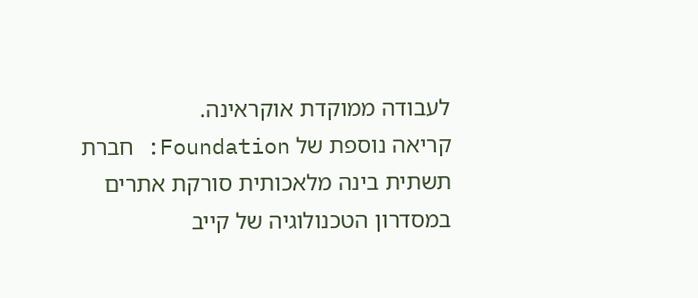לעבודה ממוקדת אוקראינה.
קריאה נוספת של Foundation: חברת תשתית בינה מלאכותית סורקת אתרים במסדרון הטכנולוגיה של קייב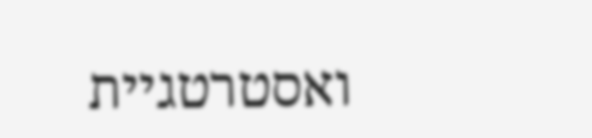ואסטרטגיית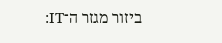ביזור מגזר ה־IT: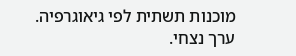מוכנות תשתית לפי גיאוגרפיה.
ערך נצחי.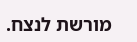מורשת לנצח.